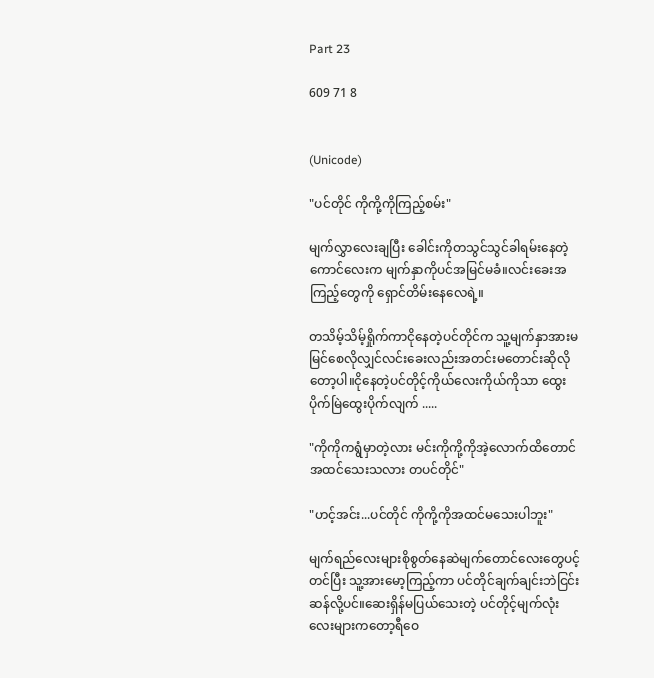Part 23

609 71 8


(Unicode)

"ပင်တိုင် ကိုကို့ကိုကြည့်စမ်း"

မျက်လွှာလေးချပြီး ခေါင်းကိုတသွင်သွင်ခါရမ်းနေတဲ့ကောင်လေးက မျက်နှာကိုပင်အမြင်မခံ။လင်းခေးအကြည့်တွေကို ရှောင်တိမ်းနေလေရဲ့။

တသိမ့်သိမ့်ရှိုက်ကာငိုနေတဲ့ပင်တိုင်က သူ့မျက်နှာအားမမြင်စေလိုလျှင်လင်းခေးလည်းအတင်းမတောင်းဆိုလိုတော့ပါ။ငိုနေတဲ့ပင်တိုင့်ကိုယ်လေးကိုယ်ကိုသာ ထွေးပိုက်မြဲထွေးပိုက်လျက် .....

"ကိုကိုကရွံမှာတဲ့လား မင်းကိုကို့ကိုအဲ့လောက်ထိတောင်အထင်သေးသလား တပင်တိုင်"

"ဟင့်အင်း...ပင်တိုင် ကိုကို့ကိုအထင်မသေးပါဘူး"

မျက်ရည်လေးများစိုစွတ်နေဆဲမျက်တောင်လေးတွေပင့်တင်ပြီး သူ့အားမော့ကြည့်ကာ ပင်တိုင်ချက်ချင်းဘဲငြင်းဆန်လို့ပင်။ဆေးရှိန်မပြယ်သေးတဲ့ ပင်တိုင့်မျက်လုံးလေးများကတော့ရီဝေ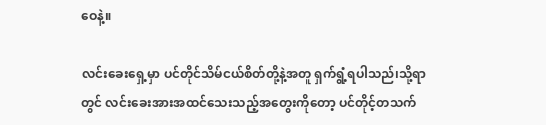ဝေနဲ့။

လင်းခေးရှေ့မှာ ပင်တိုင်သိမ်ငယ်စိတ်တို့နဲ့အတူ ရှက်ရွံ့ရပါသည်၊သို့ရာတွင် လင်းခေးအားအထင်သေးသည့်အတွေးကိုတော့ ပင်တိုင့်တသက်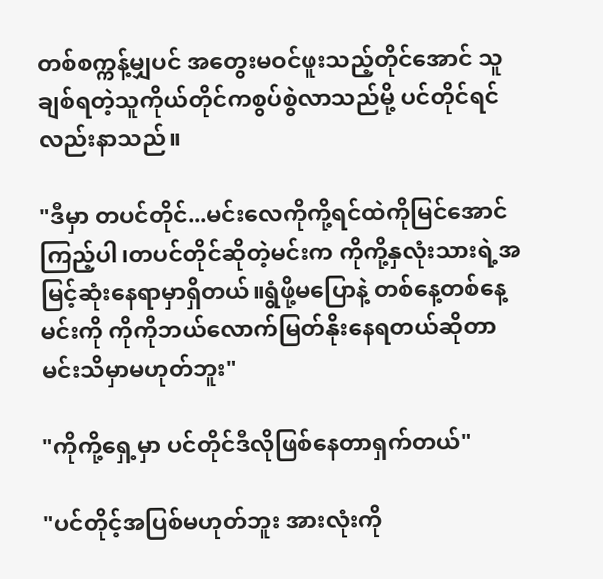တစ်စက္ကန့်မျှပင် အတွေးမဝင်ဖူးသည့်တိုင်အောင် သူချစ်ရတဲ့သူကိုယ်တိုင်ကစွပ်စွဲလာသည်မို့ ပင်တိုင်ရင်လည်းနာသည်။

"ဒီမှာ တပင်တိုင်...မင်းလေကိုကို့ရင်ထဲကိုမြင်အောင်ကြည့်ပါ၊တပင်တိုင်ဆိုတဲ့မင်းက ကိုကို့နှလုံးသားရဲ့အမြင့်ဆုံးနေရာမှာရှိတယ်။ရွံဖို့မပြောနဲ့ တစ်နေ့တစ်နေ့မင်းကို ကိုကိုဘယ်လောက်မြတ်နိုးနေရတယ်ဆိုတာ မင်းသိမှာမဟုတ်ဘူး"

"ကိုကို့ရှေ့မှာ ပင်တိုင်ဒီလိုဖြစ်နေတာရှက်တယ်"

"ပင်တိုင့်အပြစ်မဟုတ်ဘူး အားလုံးကို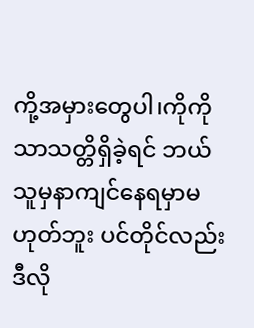ကို့အမှားတွေပါ၊ကိုကိုသာသတ္တိရှိခဲ့ရင် ဘယ်သူမှနာကျင်နေရမှာမဟုတ်ဘူး ပင်တိုင်လည်းဒီလို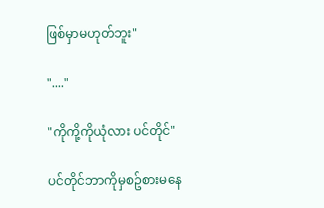ဖြစ်မှာမဟုတ်ဘူး"

"...."

"ကိုကို့ကိုယုံလား ပင်တိုင်"

ပင်တိုင်ဘာကိုမှစဥ်စားမနေ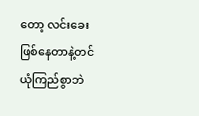တော့ လင်းခေးဖြစ်နေတာနဲ့တင်ယုံကြည်စွာဘဲ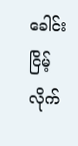ခေါင်းငြိမ့်လိုက်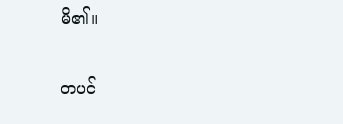မိ၏။

တပင်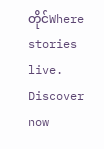တိုင်Where stories live. Discover now